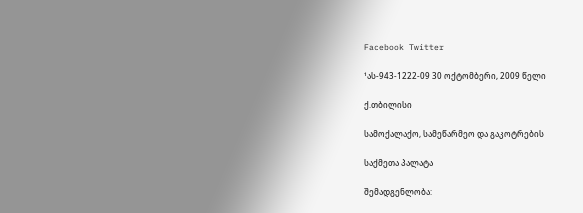Facebook Twitter

¹ას-943-1222-09 30 ოქტომბერი, 2009 წელი

ქ.თბილისი

სამოქალაქო, სამეწარმეო და გაკოტრების

საქმეთა პალატა

შემადგენლობა: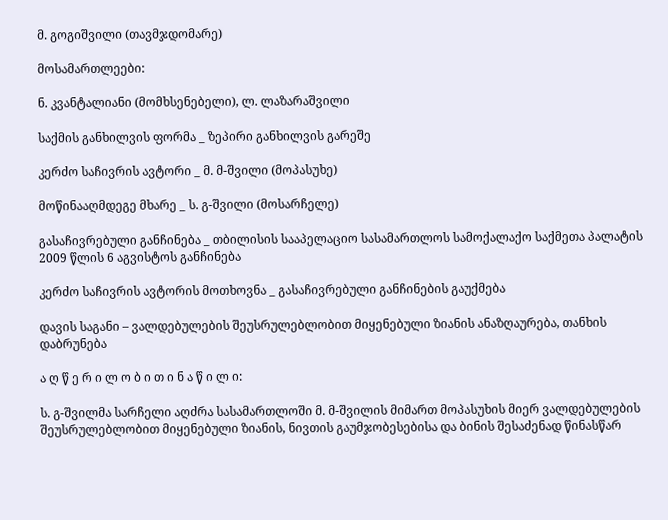მ. გოგიშვილი (თავმჯდომარე)

მოსამართლეები:

ნ. კვანტალიანი (მომხსენებელი), ლ. ლაზარაშვილი

საქმის განხილვის ფორმა _ ზეპირი განხილვის გარეშე

კერძო საჩივრის ავტორი _ მ. მ-შვილი (მოპასუხე)

მოწინააღმდეგე მხარე _ ს. გ-შვილი (მოსარჩელე)

გასაჩივრებული განჩინება _ თბილისის სააპელაციო სასამართლოს სამოქალაქო საქმეთა პალატის 2009 წლის 6 აგვისტოს განჩინება

კერძო საჩივრის ავტორის მოთხოვნა _ გასაჩივრებული განჩინების გაუქმება

დავის საგანი – ვალდებულების შეუსრულებლობით მიყენებული ზიანის ანაზღაურება, თანხის დაბრუნება

ა ღ წ ე რ ი ლ ო ბ ი თ ი ნ ა წ ი ლ ი:

ს. გ-შვილმა სარჩელი აღძრა სასამართლოში მ. მ-შვილის მიმართ მოპასუხის მიერ ვალდებულების შეუსრულებლობით მიყენებული ზიანის, ნივთის გაუმჯობესებისა და ბინის შესაძენად წინასწარ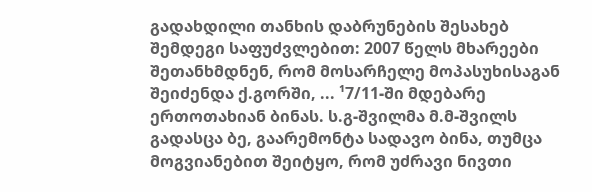გადახდილი თანხის დაბრუნების შესახებ შემდეგი საფუძვლებით: 2007 წელს მხარეები შეთანხმდნენ, რომ მოსარჩელე მოპასუხისაგან შეიძენდა ქ.გორში, ... ¹7/11-ში მდებარე ერთოთახიან ბინას. ს.გ-შვილმა მ.მ-შვილს გადასცა ბე, გაარემონტა სადავო ბინა, თუმცა მოგვიანებით შეიტყო, რომ უძრავი ნივთი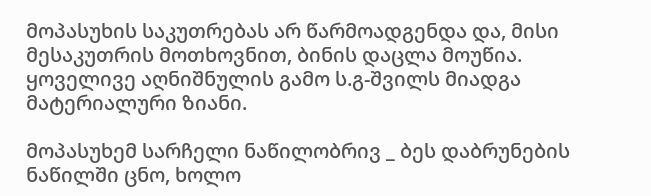მოპასუხის საკუთრებას არ წარმოადგენდა და, მისი მესაკუთრის მოთხოვნით, ბინის დაცლა მოუწია. ყოველივე აღნიშნულის გამო ს.გ-შვილს მიადგა მატერიალური ზიანი.

მოპასუხემ სარჩელი ნაწილობრივ _ ბეს დაბრუნების ნაწილში ცნო, ხოლო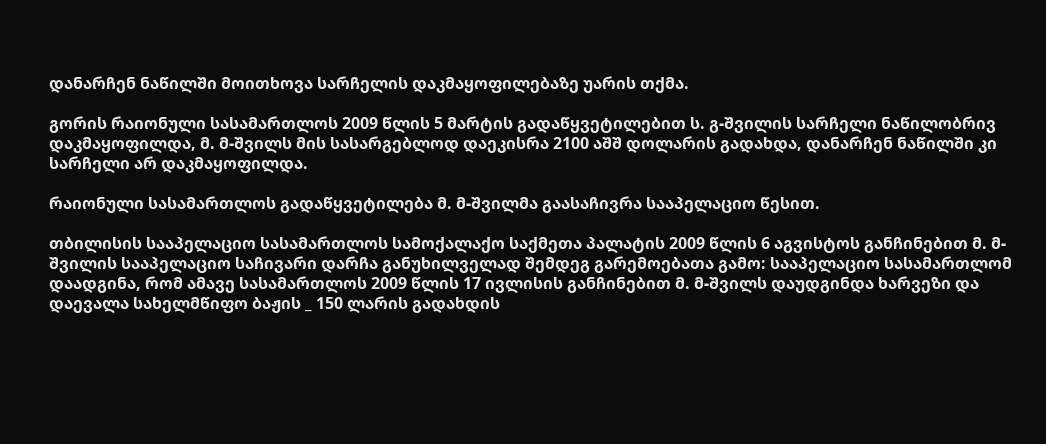დანარჩენ ნაწილში მოითხოვა სარჩელის დაკმაყოფილებაზე უარის თქმა.

გორის რაიონული სასამართლოს 2009 წლის 5 მარტის გადაწყვეტილებით ს. გ-შვილის სარჩელი ნაწილობრივ დაკმაყოფილდა, მ. მ-შვილს მის სასარგებლოდ დაეკისრა 2100 აშშ დოლარის გადახდა, დანარჩენ ნაწილში კი სარჩელი არ დაკმაყოფილდა.

რაიონული სასამართლოს გადაწყვეტილება მ. მ-შვილმა გაასაჩივრა სააპელაციო წესით.

თბილისის სააპელაციო სასამართლოს სამოქალაქო საქმეთა პალატის 2009 წლის 6 აგვისტოს განჩინებით მ. მ-შვილის სააპელაციო საჩივარი დარჩა განუხილველად შემდეგ გარემოებათა გამო: სააპელაციო სასამართლომ დაადგინა, რომ ამავე სასამართლოს 2009 წლის 17 ივლისის განჩინებით მ. მ-შვილს დაუდგინდა ხარვეზი და დაევალა სახელმწიფო ბაჟის _ 150 ლარის გადახდის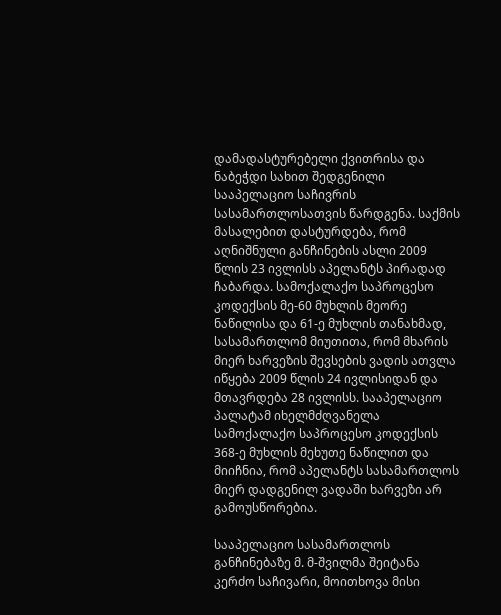დამადასტურებელი ქვითრისა და ნაბეჭდი სახით შედგენილი სააპელაციო საჩივრის სასამართლოსათვის წარდგენა. საქმის მასალებით დასტურდება, რომ აღნიშნული განჩინების ასლი 2009 წლის 23 ივლისს აპელანტს პირადად ჩაბარდა. სამოქალაქო საპროცესო კოდექსის მე-60 მუხლის მეორე ნაწილისა და 61-ე მუხლის თანახმად, სასამართლომ მიუთითა, რომ მხარის მიერ ხარვეზის შევსების ვადის ათვლა იწყება 2009 წლის 24 ივლისიდან და მთავრდება 28 ივლისს. სააპელაციო პალატამ იხელმძღვანელა სამოქალაქო საპროცესო კოდექსის 368-ე მუხლის მეხუთე ნაწილით და მიიჩნია, რომ აპელანტს სასამართლოს მიერ დადგენილ ვადაში ხარვეზი არ გამოუსწორებია.

სააპელაციო სასამართლოს განჩინებაზე მ. მ-შვილმა შეიტანა კერძო საჩივარი, მოითხოვა მისი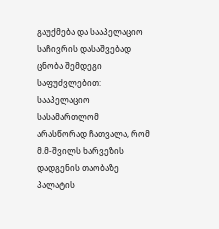გაუქმება და სააპელაციო საჩივრის დასაშვებად ცნობა შემდეგი საფუძვლებით: სააპელაციო სასამართლომ არასწორად ჩათვალა, რომ მ.მ-შვილს ხარვეზის დადგენის თაობაზე პალატის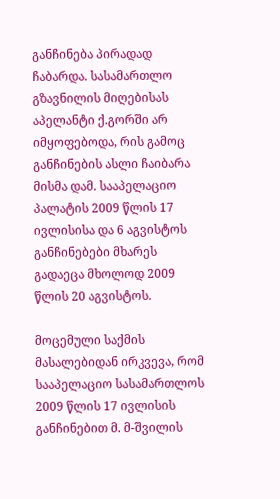განჩინება პირადად ჩაბარდა. სასამართლო გზავნილის მიღებისას აპელანტი ქ.გორში არ იმყოფებოდა, რის გამოც განჩინების ასლი ჩაიბარა მისმა დამ. სააპელაციო პალატის 2009 წლის 17 ივლისისა და 6 აგვისტოს განჩინებები მხარეს გადაეცა მხოლოდ 2009 წლის 20 აგვისტოს.

მოცემული საქმის მასალებიდან ირკვევა, რომ სააპელაციო სასამართლოს 2009 წლის 17 ივლისის განჩინებით მ. მ-შვილის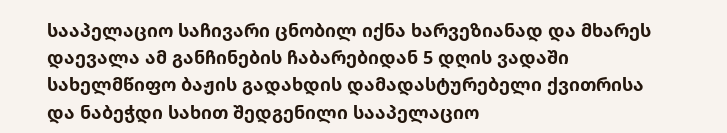სააპელაციო საჩივარი ცნობილ იქნა ხარვეზიანად და მხარეს დაევალა ამ განჩინების ჩაბარებიდან 5 დღის ვადაში სახელმწიფო ბაჟის გადახდის დამადასტურებელი ქვითრისა და ნაბეჭდი სახით შედგენილი სააპელაციო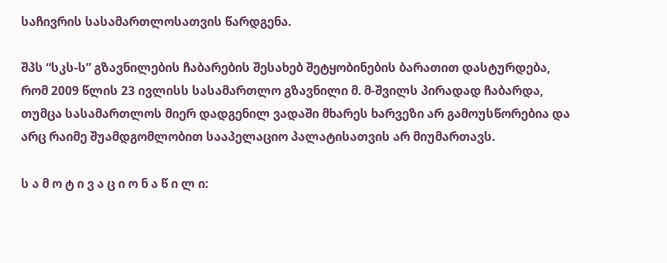საჩივრის სასამართლოსათვის წარდგენა.

შპს “სკს-ს” გზავნილების ჩაბარების შესახებ შეტყობინების ბარათით დასტურდება, რომ 2009 წლის 23 ივლისს სასამართლო გზავნილი მ. მ-შვილს პირადად ჩაბარდა, თუმცა სასამართლოს მიერ დადგენილ ვადაში მხარეს ხარვეზი არ გამოუსწორებია და არც რაიმე შუამდგომლობით სააპელაციო პალატისათვის არ მიუმართავს.

ს ა მ ო ტ ი ვ ა ც ი ო ნ ა წ ი ლ ი: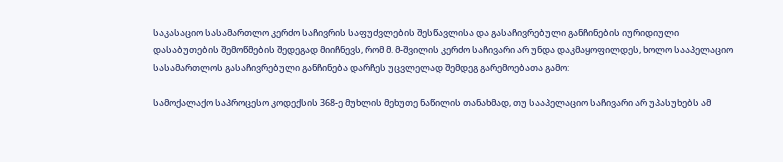საკასაციო სასამართლო კერძო საჩივრის საფუძვლების შესწავლისა და გასაჩივრებული განჩინების იურიდიული დასაბუთების შემოწმების შედეგად მიიჩნევს, რომ მ. მ-შვილის კერძო საჩივარი არ უნდა დაკმაყოფილდეს, ხოლო სააპელაციო სასამართლოს გასაჩივრებული განჩინება დარჩეს უცვლელად შემდეგ გარემოებათა გამო:

სამოქალაქო საპროცესო კოდექსის 368-ე მუხლის მეხუთე ნაწილის თანახმად, თუ სააპელაციო საჩივარი არ უპასუხებს ამ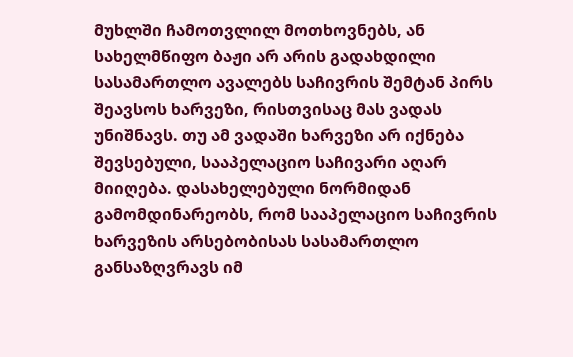მუხლში ჩამოთვლილ მოთხოვნებს, ან სახელმწიფო ბაჟი არ არის გადახდილი სასამართლო ავალებს საჩივრის შემტან პირს შეავსოს ხარვეზი, რისთვისაც მას ვადას უნიშნავს. თუ ამ ვადაში ხარვეზი არ იქნება შევსებული, სააპელაციო საჩივარი აღარ მიიღება. დასახელებული ნორმიდან გამომდინარეობს, რომ სააპელაციო საჩივრის ხარვეზის არსებობისას სასამართლო განსაზღვრავს იმ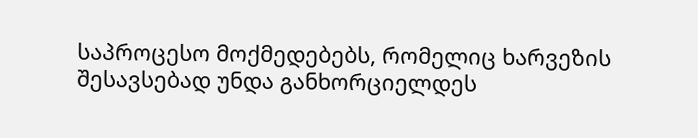საპროცესო მოქმედებებს, რომელიც ხარვეზის შესავსებად უნდა განხორციელდეს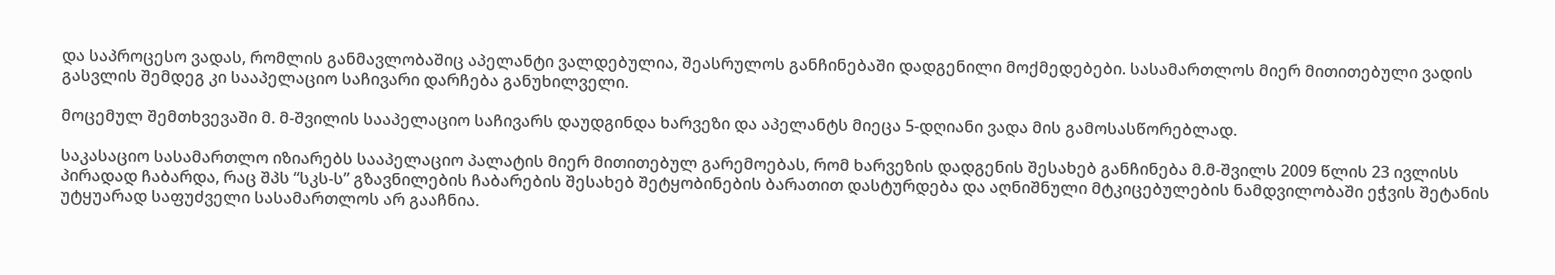და საპროცესო ვადას, რომლის განმავლობაშიც აპელანტი ვალდებულია, შეასრულოს განჩინებაში დადგენილი მოქმედებები. სასამართლოს მიერ მითითებული ვადის გასვლის შემდეგ კი სააპელაციო საჩივარი დარჩება განუხილველი.

მოცემულ შემთხვევაში მ. მ-შვილის სააპელაციო საჩივარს დაუდგინდა ხარვეზი და აპელანტს მიეცა 5-დღიანი ვადა მის გამოსასწორებლად.

საკასაციო სასამართლო იზიარებს სააპელაციო პალატის მიერ მითითებულ გარემოებას, რომ ხარვეზის დადგენის შესახებ განჩინება მ.მ-შვილს 2009 წლის 23 ივლისს პირადად ჩაბარდა, რაც შპს “სკს-ს” გზავნილების ჩაბარების შესახებ შეტყობინების ბარათით დასტურდება და აღნიშნული მტკიცებულების ნამდვილობაში ეჭვის შეტანის უტყუარად საფუძველი სასამართლოს არ გააჩნია.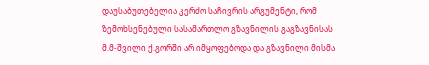დაუსაბუთებელია კერძო საჩივრის არგუმენტი, რომ ზემოხსენებული სასამართლო გზავნილის გაგზავნისას მ.მ-შვილი ქ.გორში არ იმყოფებოდა და გზავნილი მისმა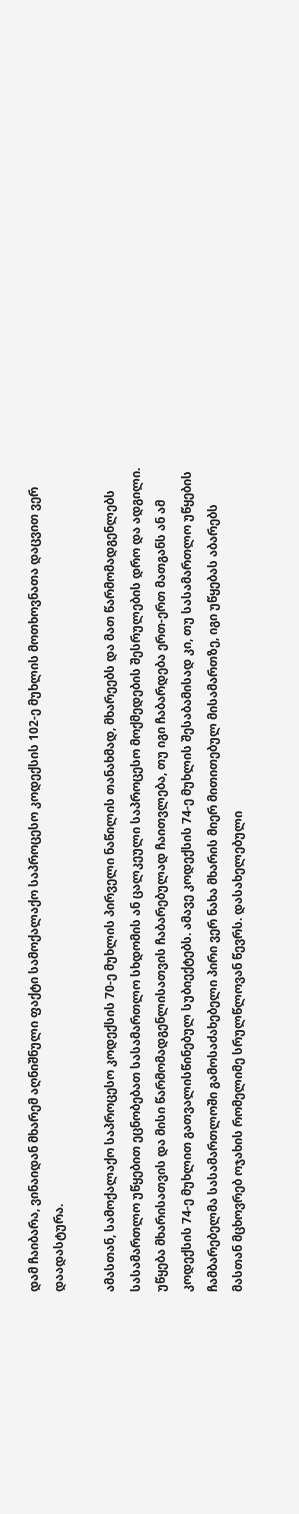დამ ჩაიბარა, ვინაიდან მხარემ აღნიშნული ფაქტი სამოქალაქო საპროცესო კოდექსის 102-ე მუხლის მოთხოვნათა დაცვით ვერ დაადასტურა.

ამასთან, სამოქალაქო საპროცესო კოდექსის 70-ე მუხლის პირველი ნაწილის თანახმად, მხარეებს და მათ წარმომადგენლებს სასამართლო უწყებით ეცნობებათ სასამართლო სხდომის ან ცალკეული საპროცესო მოქმედების შესრულების დრო და ადგილი. უწყება მხარისათვის და მისი წარმომადგენლისათვის ჩაბარებულად ჩაითვლება, თუ იგი ჩაბარდება ერთ-ერთ მათგანს ან ამ კოდექსის 74-ე მუხლით გათვალისწინებულ სუბიექტებს. ამავე კოდექსის 74-ე მუხლის შესაბამისად კი, თუ სასამართლო უწყების ჩამბარებელმა სასამართლოში გამოსაძახებელი პირი ვერ ნახა მხარის მიერ მითითებულ მისამართზე, იგი უწყებას აბარებს მასთან მცხოვრებ ოჯახის რომელიმე სრულწლოვან წევრს. დასახელებული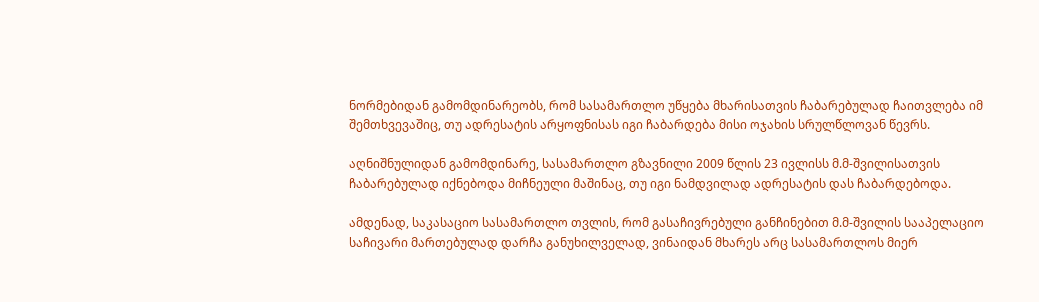ნორმებიდან გამომდინარეობს, რომ სასამართლო უწყება მხარისათვის ჩაბარებულად ჩაითვლება იმ შემთხვევაშიც, თუ ადრესატის არყოფნისას იგი ჩაბარდება მისი ოჯახის სრულწლოვან წევრს.

აღნიშნულიდან გამომდინარე, სასამართლო გზავნილი 2009 წლის 23 ივლისს მ.მ-შვილისათვის ჩაბარებულად იქნებოდა მიჩნეული მაშინაც, თუ იგი ნამდვილად ადრესატის დას ჩაბარდებოდა.

ამდენად, საკასაციო სასამართლო თვლის, რომ გასაჩივრებული განჩინებით მ.მ-შვილის სააპელაციო საჩივარი მართებულად დარჩა განუხილველად, ვინაიდან მხარეს არც სასამართლოს მიერ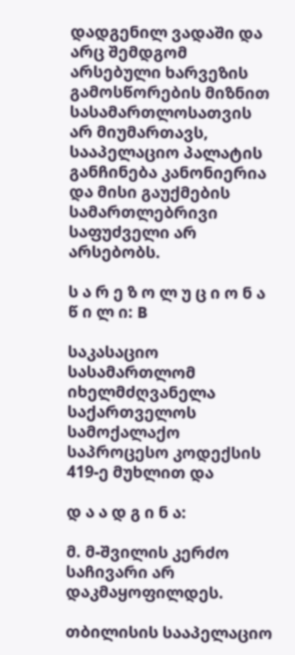დადგენილ ვადაში და არც შემდგომ არსებული ხარვეზის გამოსწორების მიზნით სასამართლოსათვის არ მიუმართავს, სააპელაციო პალატის განჩინება კანონიერია და მისი გაუქმების სამართლებრივი საფუძველი არ არსებობს.

ს ა რ ე ზ ო ლ უ ც ი ო ნ ა წ ი ლ ი: B

საკასაციო სასამართლომ იხელმძღვანელა საქართველოს სამოქალაქო საპროცესო კოდექსის 419-ე მუხლით და

დ ა ა დ გ ი ნ ა:

მ. მ-შვილის კერძო საჩივარი არ დაკმაყოფილდეს.

თბილისის სააპელაციო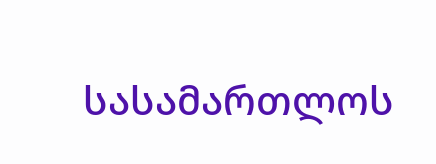სასამართლოს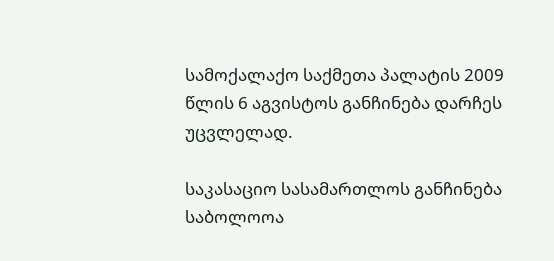სამოქალაქო საქმეთა პალატის 2009 წლის 6 აგვისტოს განჩინება დარჩეს უცვლელად.

საკასაციო სასამართლოს განჩინება საბოლოოა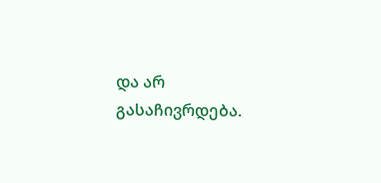და არ გასაჩივრდება.